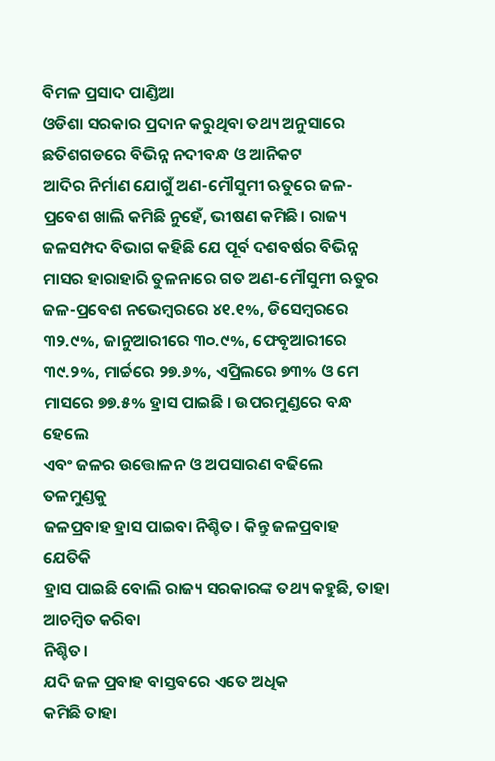ବିମଳ ପ୍ରସାଦ ପାଣ୍ଡିଆ
ଓଡିଶା ସରକାର ପ୍ରଦାନ କରୁଥିବା ତଥ୍ୟ ଅନୁସାରେ ଛତିଶଗଡରେ ବିଭିନ୍ନ ନଦୀବନ୍ଧ ଓ ଆନିକଟ
ଆଦିର ନିର୍ମାଣ ଯୋଗୁଁ ଅଣ-ମୌସୁମୀ ଋତୁରେ ଜଳ-ପ୍ରବେଶ ଖାଲି କମିଛି ନୁହେଁ, ଭୀଷଣ କମିଛି। ରାଜ୍ୟ ଜଳସମ୍ପଦ ବିଭାଗ କହିଛି ଯେ ପୂର୍ବ ଦଶବର୍ଷର ବିଭିନ୍ନ ମାସର ହାରାହାରି ତୁଳନାରେ ଗତ ଅଣ-ମୌସୁମୀ ଋତୁର ଜଳ-ପ୍ରବେଶ ନଭେମ୍ବରରେ ୪୧.୧%, ଡିସେମ୍ବରରେ ୩୨.୯%, ଜାନୁଆରୀରେ ୩୦.୯%, ଫେବୃଆରୀରେ ୩୯.୨%, ମାର୍ଚ୍ଚରେ ୨୭.୬%, ଏପ୍ରିଲରେ ୭୩% ଓ ମେ
ମାସରେ ୭୭.୫% ହ୍ରାସ ପାଇଛି । ଉପରମୁଣ୍ଡରେ ବନ୍ଧ ହେଲେ
ଏବଂ ଜଳର ଉତ୍ତୋଳନ ଓ ଅପସାରଣ ବଢିଲେ ତଳମୁଣ୍ଡକୁ
ଜଳପ୍ରବାହ ହ୍ରାସ ପାଇବା ନିଶ୍ଚିତ। କିନ୍ତୁ ଜଳପ୍ରବାହ ଯେତିକି
ହ୍ରାସ ପାଇଛି ବୋଲି ରାଜ୍ୟ ସରକାରଙ୍କ ତଥ୍ୟ କହୁଛି, ତାହା ଆଚମ୍ବିତ କରିବା
ନିଶ୍ଚିତ।
ଯଦି ଜଳ ପ୍ରବାହ ବାସ୍ତବରେ ଏତେ ଅଧିକ
କମିଛି ତାହା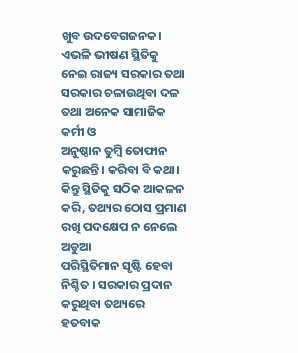ଖୁବ ଉଦବେଗଜନକ।
ଏଭଳି ଭୀଷଣ ସ୍ଥିତିକୁ ନେଇ ରାଜ୍ୟ ସରକାର ତଥା ସରକାର ଚଳାଉଥିବା ଦଳ ତଥା ଅନେକ ସାମାଜିକ କର୍ମୀ ଓ
ଅନୁଷ୍ଠାନ ତୁମ୍ବି ତୋଫାନ କରୁଛନ୍ତି। କରିବା ବି କଥା। କିନ୍ତୁ ସ୍ଥିତିକୁ ସଠିକ ଆକଳନ କରି, ତଥ୍ୟର ଠୋସ ପ୍ରମାଣ ରଖି ପଦକ୍ଷେପ ନ ନେଲେ ଅଡୁଆ
ପରିସ୍ଥିତିମାନ ସୃଷ୍ଟି ହେବା ନିଶ୍ଚିତ । ସରକାର ପ୍ରଦାନ କରୁଥିବା ତଥ୍ୟରେ ହତବାକ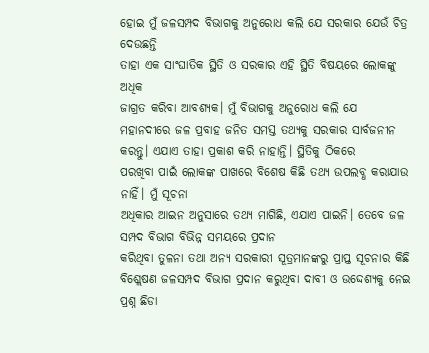ହୋଇ ମୁଁ ଜଳସମ୍ପଦ ବିଭାଗକୁ ଅନୁରୋଧ କଲି ଯେ ସରକାର ଯେଉଁ ଚିତ୍ର ଦେଉଛନ୍ତି
ତାହା ଏକ ସାଂଘାତିକ ସ୍ଥିତି ଓ ସରକାର ଏହି ସ୍ଥିତି ବିଷୟରେ ଲୋକଙ୍କୁ ଅଧିକ
ଜାଗ୍ରତ କରିବା ଆବଶ୍ୟକ। ମୁଁ ବିଭାଗକୁ ଅନୁରୋଧ କଲି ଯେ ମହାନଦୀରେ ଜଳ ପ୍ରବାହ ଜନିତ ସମସ୍ତ ତଥ୍ୟକୁ ସରକାର ସାର୍ବଜନୀନ କରନ୍ତୁ। ଏଯାଏ ତାହା ପ୍ରକାଶ କରି ନାହାନ୍ତି। ସ୍ଥିତିକୁ ଠିକରେ
ପରଖିବା ପାଇଁ ଲୋକଙ୍କ ପାଖରେ ବିଶେଷ କିଛି ତଥ୍ୟ ଉପଲବ୍ଧ କରାଯାଉ ନାହିଁ। ମୁଁ ସୂଚନା
ଅଧିକାର ଆଇନ ଅନୁସାରେ ତଥ୍ୟ ମାଗିଛି, ଏଯାଏ ପାଇନି। ତେବେ ଜଳ ସମ୍ପଦ ବିଭାଗ ବିଭିନ୍ନ ସମୟରେ ପ୍ରଦାନ
କରିଥିବା ତୁଳନା ତଥା ଅନ୍ୟ ସରକାରୀ ସୂତ୍ରମାନଙ୍କରୁ ପ୍ରାପ୍ତ ସୂଚନାର କିଛି ବିଶ୍ଲେଷଣ ଜଳସମ୍ପଦ ବିଭାଗ ପ୍ରଦାନ କରୁଥିବା ଦାବୀ ଓ ଉଦ୍ଦେଶ୍ୟକୁ ନେଇ ପ୍ରଶ୍ନ ଛିଡା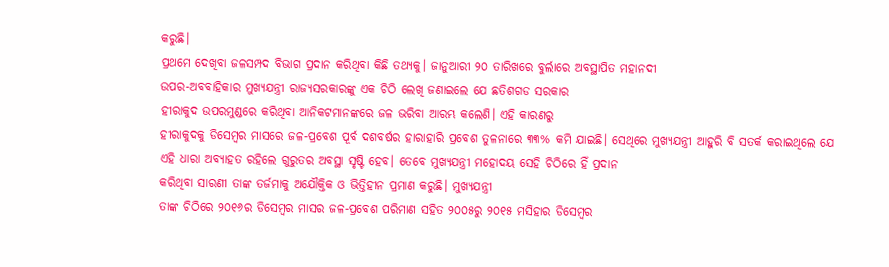କରୁଛି।
ପ୍ରଥମେ ଦେଖିବା ଜଳସମ୍ପଦ ବିଭାଗ ପ୍ରଦାନ କରିଥିବା କିଛି ତଥ୍ୟକୁ। ଜାନୁଆରୀ ୨୦ ତାରିଖରେ ବୁର୍ଲାରେ ଅବସ୍ଥାପିତ ମହାନଦୀ
ଉପର-ଅବବାହିକାର ମୁଖ୍ୟଯନ୍ତ୍ରୀ ରାଜ୍ୟସରକାରଙ୍କୁ ଏକ ଚିଠି ଲେଖି ଜଣାଇଲେ ଯେ ଛତିଶଗଡ ସରକାର
ହୀରାକୁଦ ଉପରମୁଣ୍ଡରେ କରିଥିବା ଆନିକଟମାନଙ୍କରେ ଜଳ ଭରିବା ଆରମ୍ଭ କଲେଣି। ଏହି କାରଣରୁ
ହୀରାକୁଦକୁ ଡିସେମ୍ବର ମାସରେ ଜଳ-ପ୍ରବେଶ ପୂର୍ବ ଦଶବର୍ଷର ହାରାହାରି ପ୍ରବେଶ ତୁଳନାରେ ୩୩% କମି ଯାଇଛି। ସେଥିରେ ମୁଖ୍ୟଯନ୍ତ୍ରୀ ଆହୁରି ବି ସତର୍କ କରାଇଥିଲେ ଯେ
ଏହି ଧାରା ଅବ୍ୟାହତ ରହିଲେ ଗୁରୁତର ଅବସ୍ଥା ସୃଷ୍ଟି ହେବ। ତେବେ ମୁଖ୍ୟଯନ୍ତ୍ରୀ ମହୋଦୟ ସେହି ଚିଠିରେ ହିଁ ପ୍ରଦାନ
କରିଥିବା ସାରଣୀ ତାଙ୍କ ତର୍ଜମାକୁ ଅଯୌକ୍ତିକ ଓ ଭିତ୍ତିହୀନ ପ୍ରମାଣ କରୁଛି। ମୁଖ୍ୟଯନ୍ତ୍ରୀ
ତାଙ୍କ ଚିଠିରେ ୨୦୧୬ର ଡିସେମ୍ବର ମାସର ଜଳ-ପ୍ରବେଶ ପରିମାଣ ସହିତ ୨୦୦୫ରୁ ୨୦୧୫ ମସିହାର ଡିସେମ୍ବର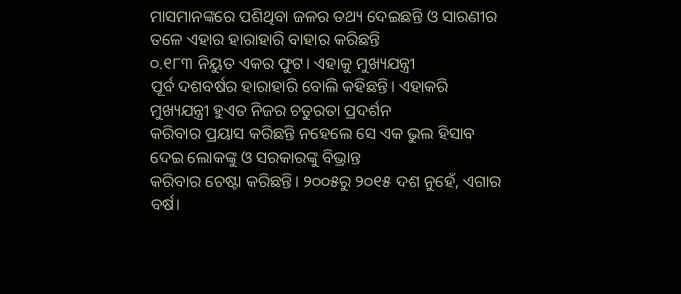ମାସମାନଙ୍କରେ ପଶିଥିବା ଜଳର ତଥ୍ୟ ଦେଇଛନ୍ତି ଓ ସାରଣୀର ତଳେ ଏହାର ହାରାହାରି ବାହାର କରିଛନ୍ତି
୦.୧୮୩ ନିୟୁତ ଏକର ଫୁଟ। ଏହାକୁ ମୁଖ୍ୟଯନ୍ତ୍ରୀ
ପୂର୍ବ ଦଶବର୍ଷର ହାରାହାରି ବୋଲି କହିଛନ୍ତି। ଏହାକରି ମୁଖ୍ୟଯନ୍ତ୍ରୀ ହୁଏତ ନିଜର ଚତୁରତା ପ୍ରଦର୍ଶନ
କରିବାର ପ୍ରୟାସ କରିଛନ୍ତି ନହେଲେ ସେ ଏକ ଭୁଲ ହିସାବ ଦେଇ ଲୋକଙ୍କୁ ଓ ସରକାରଙ୍କୁ ବିଭ୍ରାନ୍ତ
କରିବାର ଚେଷ୍ଟା କରିଛନ୍ତି। ୨୦୦୫ରୁ ୨୦୧୫ ଦଶ ନୁହେଁ, ଏଗାର ବର୍ଷ।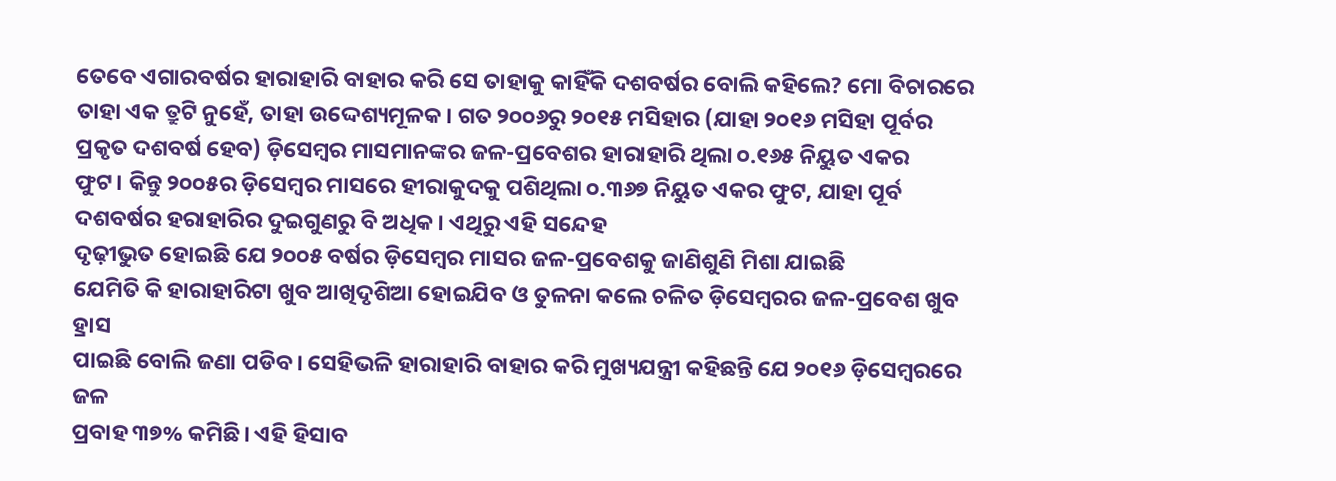ତେବେ ଏଗାରବର୍ଷର ହାରାହାରି ବାହାର କରି ସେ ତାହାକୁ କାହିଁକି ଦଶବର୍ଷର ବୋଲି କହିଲେ? ମୋ ବିଚାରରେ ତାହା ଏକ ତ୍ରୁଟି ନୁହେଁ, ତାହା ଉଦ୍ଦେଶ୍ୟମୂଳକ। ଗତ ୨୦୦୬ରୁ ୨୦୧୫ ମସିହାର (ଯାହା ୨୦୧୬ ମସିହା ପୂର୍ବର
ପ୍ରକୃତ ଦଶବର୍ଷ ହେବ) ଡ଼ିସେମ୍ବର ମାସମାନଙ୍କର ଜଳ-ପ୍ରବେଶର ହାରାହାରି ଥିଲା ୦.୧୬୫ ନିୟୁତ ଏକର
ଫୁଟ। କିନ୍ତୁ ୨୦୦୫ର ଡ଼ିସେମ୍ବର ମାସରେ ହୀରାକୁଦକୁ ପଶିଥିଲା ୦.୩୬୭ ନିୟୁତ ଏକର ଫୁଟ, ଯାହା ପୂର୍ବ ଦଶବର୍ଷର ହରାହାରିର ଦୁଇଗୁଣରୁ ବି ଅଧିକ। ଏଥିରୁ ଏହି ସନ୍ଦେହ
ଦୃଢ଼ୀଭୁତ ହୋଇଛି ଯେ ୨୦୦୫ ବର୍ଷର ଡ଼ିସେମ୍ବର ମାସର ଜଳ-ପ୍ରବେଶକୁ ଜାଣିଶୁଣି ମିଶା ଯାଇଛି
ଯେମିତି କି ହାରାହାରିଟା ଖୁବ ଆଖିଦୃଶିଆ ହୋଇଯିବ ଓ ତୁଳନା କଲେ ଚଳିତ ଡ଼ିସେମ୍ବରର ଜଳ-ପ୍ରବେଶ ଖୁବ ହ୍ରାସ
ପାଇଛି ବୋଲି ଜଣା ପଡିବ। ସେହିଭଳି ହାରାହାରି ବାହାର କରି ମୁଖ୍ୟଯନ୍ତ୍ରୀ କହିଛନ୍ତି ଯେ ୨୦୧୬ ଡ଼ିସେମ୍ବରରେ ଜଳ
ପ୍ରବାହ ୩୭% କମିଛି। ଏହି ହିସାବ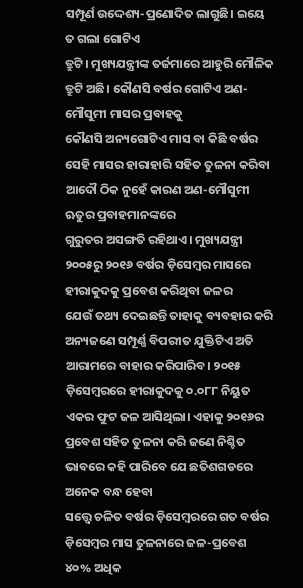ସମ୍ପୂର୍ଣ ଉଦ୍ଦେଶ୍ୟ-ପ୍ରଣୋଦିତ ଲାଗୁଛି। ଇୟେ ତ ଗଲା ଗୋଟିଏ
ତ୍ରୁଟି। ମୁଖ୍ୟଯନ୍ତ୍ରୀଙ୍କ ତର୍ଜମାରେ ଆହୁରି ମୌଳିକ ତ୍ରୁଟି ଅଛି। କୌଣସି ବର୍ଷର ଗୋଟିଏ ଅଣ-ମୌସୁମୀ ମାସର ପ୍ରବାହକୁ
କୌଣସି ଅନ୍ୟଗୋଟିଏ ମାସ ବା କିଛି ବର୍ଷର ସେହି ମାସର ହାରାହାରି ସହିତ ତୁଳନା କରିବା ଆଦୌ ଠିକ ନୁହେଁ କାରଣ ଅଣ-ମୌସୁମୀ ଋତୁର ପ୍ରବାହମାନଙ୍କରେ
ଗୁରୁତର ଅସଙ୍ଗତି ରହିଥାଏ। ମୁଖ୍ୟଯନ୍ତ୍ରୀ ୨୦୦୫ରୁ ୨୦୧୬ ବର୍ଷର ଡ଼ିସେମ୍ବର ମାସରେ ହୀରାକୁଦକୁ ପ୍ରବେଶ କରିଥିବା ଜଳର
ଯେଉଁ ତଥ୍ୟ ଦେଇଛନ୍ତି ତାହାକୁ ବ୍ୟବହାର କରି ଅନ୍ୟଜଣେ ସମ୍ପୂର୍ଣ୍ଣ ବିପରୀତ ଯୁକ୍ତିଟିଏ ଅତି ଆରାମରେ ବାହାର କରିପାରିବ। ୨୦୧୫ ଡ଼ିସେମ୍ବରରେ ହୀରାକୁଦକୁ ୦.୦୮୮ ନିୟୁତ ଏକର ଫୁଟ ଜଳ ଆସିଥିଲା। ଏହାକୁ ୨୦୧୬ର
ପ୍ରବେଶ ସହିତ ତୁଳନା କରି ଜଣେ ନିଶ୍ଚିତ ଭାବରେ କହି ପାରିବେ ଯେ ଛତିଶଗଡରେ ଅନେକ ବନ୍ଧ ହେବା
ସତ୍ତ୍ୱେ ଚଳିତ ବର୍ଷର ଡ଼ିସେମ୍ବରରେ ଗତ ବର୍ଷର ଡ଼ିସେମ୍ବର ମାସ ତୁଳନାରେ ଜଳ-ପ୍ରବେଶ ୪୦% ଅଧିକ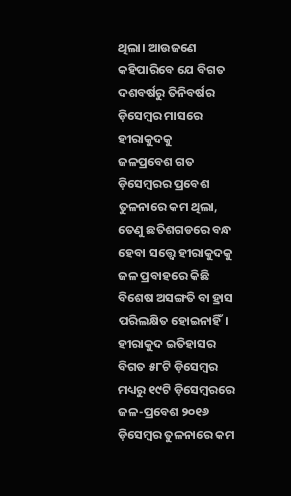ଥିଲା। ଆଉଜଣେ କହିପାରିବେ ଯେ ବିଗତ ଦଶବର୍ଷରୁ ତିନିବର୍ଷର ଡ଼ିସେମ୍ବର ମାସରେ ହୀରାକୁଦକୁ
ଜଳପ୍ରବେଶ ଗତ ଡ଼ିସେମ୍ବରର ପ୍ରବେଶ ତୁଳନାରେ କମ ଥିଲା,
ତେଣୁ ଛତିଶଗଡରେ ବନ୍ଧ ହେବା ସତ୍ତ୍ୱେ ହୀରାକୁଦକୁ ଜଳ ପ୍ରବାହରେ କିଛି ବିଶେଷ ଅସଙ୍ଗତି ବା ହ୍ରାସ ପରିଲକ୍ଷିତ ହୋଇନାହିଁ। ହୀରାକୁଦ ଇତିହାସର ବିଗତ ୫୮ଟି ଡ଼ିସେମ୍ବର ମଧ୍ୟରୁ ୧୯ଟି ଡ଼ିସେମ୍ବରରେ ଜଳ-ପ୍ରବେଶ ୨୦୧୬
ଡ଼ିସେମ୍ବର ତୁଳନାରେ କମ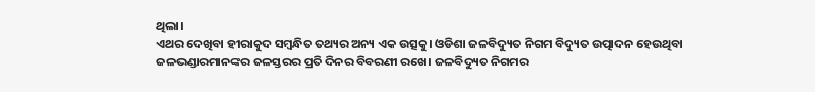ଥିଲା।
ଏଥର ଦେଖିବା ହୀରାକୁଦ ସମ୍ବନ୍ଧିତ ତଥ୍ୟର ଅନ୍ୟ ଏକ ଉତ୍ସକୁ। ଓଡିଶା ଜଳବିଦ୍ୟୁତ ନିଗମ ବିଦ୍ୟୁତ ଉତ୍ପାଦନ ହେଉଥିବା
ଜଳଭଣ୍ଡାରମାନଙ୍କର ଜଳସ୍ତରର ପ୍ରତି ଦିନର ବିବରଣୀ ରଖେ। ଜଳବିଦ୍ୟୁତ ନିଗମର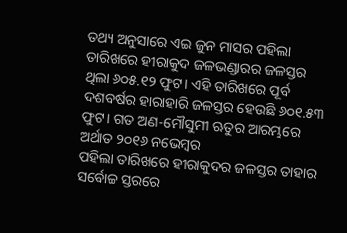ତଥ୍ୟ ଅନୁସାରେ ଏଇ ଜୁନ ମାସର ପହିଲା
ତାରିଖରେ ହୀରାକୁଦ ଜଳଭଣ୍ଡାରର ଜଳସ୍ତର ଥିଲା ୬୦୫.୧୨ ଫୁଟ। ଏହି ତାରିଖରେ ପୂର୍ବ ଦଶବର୍ଷର ହାରାହାରି ଜଳସ୍ତର ହେଉଛି ୬୦୧.୫୩ ଫୁଟ। ଗତ ଅଣ-ମୌସୁମୀ ଋତୁର ଆରମ୍ଭରେ ଅର୍ଥାତ ୨୦୧୬ ନଭେମ୍ବର
ପହିଲା ତାରିଖରେ ହୀରାକୁଦର ଜଳସ୍ତର ତାହାର ସର୍ବୋଚ୍ଚ ସ୍ତରରେ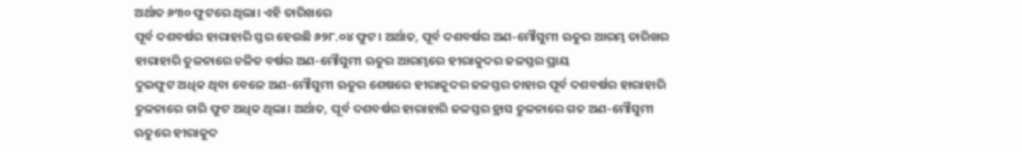ଅର୍ଥାତ ୬୩୦ ଫୁଟରେ ଥିଲା। ଏହି ତାରିଖରେ
ପୂର୍ବ ଦଶବର୍ଷର ହାରାହାରି ସ୍ତର ହେଉଛି ୬୨୮.୦୪ ଫୁଟ। ଅର୍ଥାତ, ପୂର୍ବ ଦଶବର୍ଷର ଅଣ-ମୌସୁମୀ ଋତୁର ଆରମ୍ଭ ତାରିଖର ହାରାହାରି ତୁଳନାରେ ଚଳିତ ବର୍ଷର ଅଣ-ମୌସୁମୀ ଋତୁର ଆରମ୍ଭରେ ହୀରାକୁଦର ଜଳସ୍ତର ପ୍ରାୟ
ଦୁଇଫୁଟ ଅଧିକ ଥିବା ବେଳେ ଅଣ-ମୌସୁମୀ ଋତୁର ଶେଷରେ ହୀରାକୁଦର ଜଳସ୍ତର ତାହାର ପୂର୍ବ ଦଶବର୍ଷର ହାରାହାରି ତୁଳନାରେ ଚାରି ଫୁଟ ଅଧିକ ଥିଲା। ଅର୍ଥାତ, ପୂର୍ବ ଦଶବର୍ଷର ହାରାହାରି ଜଳସ୍ତର ହ୍ରାସ ତୁଳନାରେ ଗତ ଅଣ-ମୌସୁମୀ ଋତୁରେ ହୀରାକୁଦ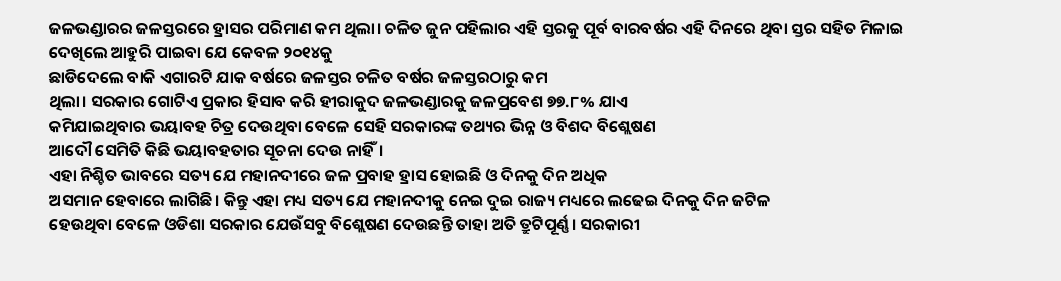ଜଳଭଣ୍ଡାରର ଜଳସ୍ତରରେ ହ୍ରାସର ପରିମାଣ କମ ଥିଲା। ଚଳିତ ଜୁନ ପହିଲାର ଏହି ସ୍ତରକୁ ପୂର୍ବ ବାରବର୍ଷର ଏହି ଦିନରେ ଥିବା ସ୍ତର ସହିତ ମିଳାଇ ଦେଖିଲେ ଆହୁରି ପାଇବା ଯେ କେବଳ ୨୦୧୪କୁ
ଛାଡିଦେଲେ ବାକି ଏଗାରଟି ଯାକ ବର୍ଷରେ ଜଳସ୍ତର ଚଳିତ ବର୍ଷର ଜଳସ୍ତରଠାରୁ କମ
ଥିଲା। ସରକାର ଗୋଟିଏ ପ୍ରକାର ହିସାବ କରି ହୀରାକୁଦ ଜଳଭଣ୍ଡାରକୁ ଜଳପ୍ରବେଶ ୭୭.୮% ଯାଏ
କମିଯାଇଥିବାର ଭୟାବହ ଚିତ୍ର ଦେଉଥିବା ବେଳେ ସେହି ସରକାରଙ୍କ ତଥ୍ୟର ଭିନ୍ନ ଓ ବିଶଦ ବିଶ୍ଲେଷଣ
ଆଦୌ ସେମିତି କିଛି ଭୟାବହତାର ସୂଚନା ଦେଉ ନାହିଁ।
ଏହା ନିଶ୍ଚିତ ଭାବରେ ସତ୍ୟ ଯେ ମହାନଦୀରେ ଜଳ ପ୍ରବାହ ହ୍ରାସ ହୋଇଛି ଓ ଦିନକୁ ଦିନ ଅଧିକ
ଅସମାନ ହେବାରେ ଲାଗିଛି। କିନ୍ତୁ ଏହା ମଧ୍ୟ ସତ୍ୟ ଯେ ମହାନଦୀକୁ ନେଇ ଦୁଇ ରାଜ୍ୟ ମଧ୍ୟରେ ଲଢେଇ ଦିନକୁ ଦିନ ଜଟିଳ
ହେଉଥିବା ବେଳେ ଓଡିଶା ସରକାର ଯେଉଁସବୁ ବିଶ୍ଲେଷଣ ଦେଉଛନ୍ତି ତାହା ଅତି ତ୍ରୁଟିପୂର୍ଣ୍ଣ। ସରକାରୀ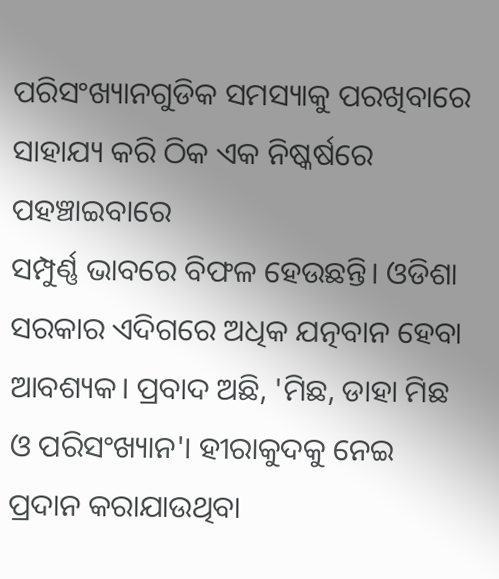ପରିସଂଖ୍ୟାନଗୁଡିକ ସମସ୍ୟାକୁ ପରଖିବାରେ ସାହାଯ୍ୟ କରି ଠିକ ଏକ ନିଷ୍କର୍ଷରେ ପହଞ୍ଚାଇବାରେ
ସମ୍ପୁର୍ଣ୍ଣ ଭାବରେ ବିଫଳ ହେଉଛନ୍ତି। ଓଡିଶା ସରକାର ଏଦିଗରେ ଅଧିକ ଯତ୍ନବାନ ହେବା ଆବଶ୍ୟକ। ପ୍ରବାଦ ଅଛି, 'ମିଛ, ଡାହା ମିଛ ଓ ପରିସଂଖ୍ୟାନ'। ହୀରାକୁଦକୁ ନେଇ ପ୍ରଦାନ କରାଯାଉଥିବା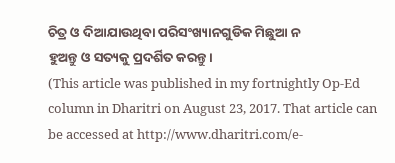ଚିତ୍ର ଓ ଦିଆଯାଉଥିବା ପରିସଂଖ୍ୟାନଗୁଡିକ ମିଛୁଆ ନ
ହୁଅନ୍ତୁ ଓ ସତ୍ୟକୁ ପ୍ରଦର୍ଶିତ କରନ୍ତୁ।
(This article was published in my fortnightly Op-Ed column in Dharitri on August 23, 2017. That article can be accessed at http://www.dharitri.com/e-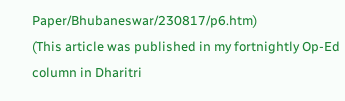Paper/Bhubaneswar/230817/p6.htm)
(This article was published in my fortnightly Op-Ed column in Dharitri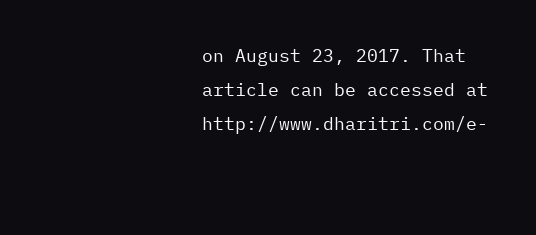on August 23, 2017. That article can be accessed at http://www.dharitri.com/e-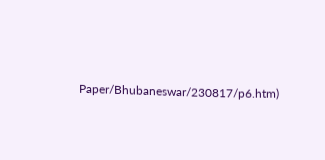Paper/Bhubaneswar/230817/p6.htm)